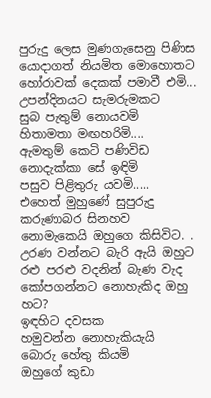පුරුදු ලෙස මුණගැසෙනු පිණිස
යොදාගත් නියමිත මොහොතට
හෝරාවක් දෙකක් පමාවී එමි...
උපන්දිනයට සැමරුමකට
සුබ පැතුම් නොයවමි
හිතාමතා මඟහරිමි....
ඇමතුම් කෙටි පණිවිඩ
නොදැක්කා සේ ඉඳිමි
පසුව පිළිතුරු යවමි.....
එහෙත් මුහුණේ සුපුරුදු
කරුණාබර සිනහව
නොමැකෙයි ඔහුගෙ කිසිවිට. .
උරණ වන්නට බැරි ඇයි ඔහුට
රළු පරළු වදනින් බැණ වැද
කෝපගන්නට නොහැකිද ඔහු හට?
ඉඳහිට දවසක
හමුවන්න නොහැකියැයි
බොරු හේතු කියමි
ඔහුගේ කුඩා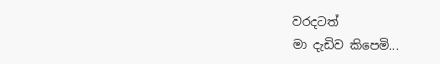වරදටත්
මා දැඩිව කිපෙමි...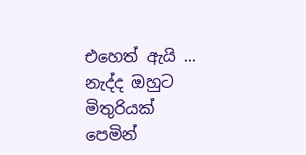එහෙත් ඇයි ...
නැද්ද ඔහුට මිතුරියක්
පෙමින්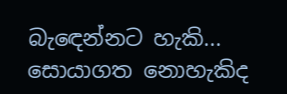බැඳෙන්නට හැකි...
සොයාගත නොහැකිද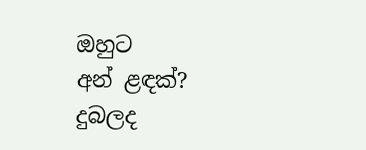ඔහුට
අන් ළඳක්?
දුබලද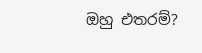ඔහු එතරම්?